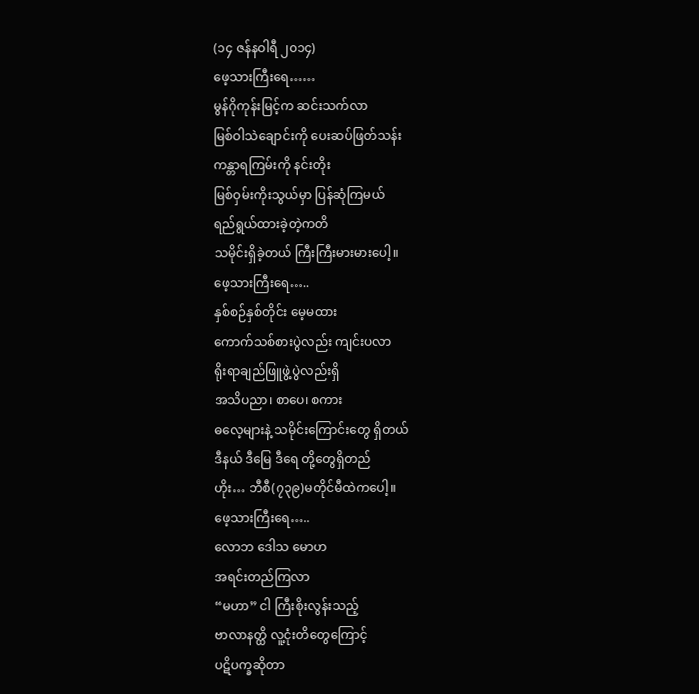(၁၄ ဇန်နဝါရီ ၂၀၁၄)
ဖေ့သားကြီးရေ……
မွန်ဂိုကုန်းမြင့်က ဆင်းသက်လာ
မြစ်ဝါသဲချောင်းကို ပေးဆပ်ဖြတ်သန်း
ကန္တာရကြမ်းကို နင်းတိုး
မြစ်ဝှမ်းကိုးသွယ်မှာ ပြန်ဆုံကြမယ်
ရည်ရွယ်ထားခဲ့တဲ့ကတိ
သမိုင်းရှိခဲ့တယ် ကြီးကြီးမားမားပေါ့။
ဖေ့သားကြီးရေ…..
နှစ်စဉ်နှစ်တိုင်း မေ့မထား
ကောက်သစ်စားပွဲလည်း ကျင်းပလာ
ရိုးရာချည်ဖြူဖွဲ့ပွဲလည်းရှိ
အသိပညာ၊ စာပေ၊ စကား
ဓလေ့များနဲ့ သမိုင်းကြောင်းတွေ ရှိတယ်
ဒီနယ် ဒီမြေ ဒီရေ တို့တွေရှိတည်
ဟိုး… ဘီစီ(၇၃၉)မတိုင်မီထဲကပေါ့။
ဖေ့သားကြီးရေ…..
လောဘ ဒေါသ မောဟ
အရင်းတည်ကြလာ
“မဟာ” ငါ ကြီးစိုးလွန်းသည့်
ဗာလာနတ္ထိ လူ့ငုံးတိတွေကြောင့်
ပဋိပက္ခဆိုတာ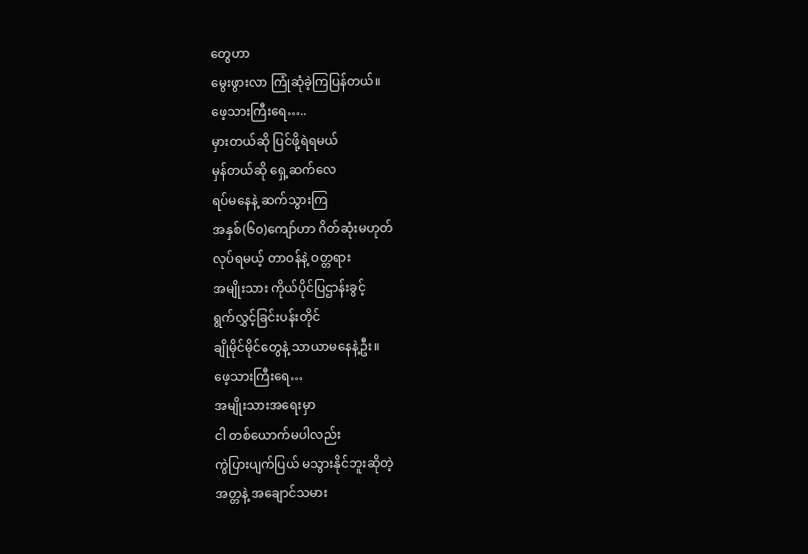တွေဟာ
မွေးဖွားလာ ကြုံဆုံခဲ့ကြပြန်တယ်။
ဖေ့သားကြီးရေ…..
မှားတယ်ဆို ပြင်ဖို့ရဲရမယ်
မှန်တယ်ဆို ရှေ့ဆက်လေ
ရပ်မနေနဲ့ ဆက်သွားကြ
အနှစ်(၆၀)ကျော်ဟာ ဂိတ်ဆုံးမဟုတ်
လုပ်ရမယ့် တာဝန်နဲ့ ဝတ္တရား
အမျိုးသား ကိုယ်ပိုင်ပြဌာန်းခွင့်
ရွက်လွှင့်ခြင်းပန်းတိုင်
ချိုမိုင်မိုင်တွေနဲ့ သာယာမနေနဲ့ဦး။
ဖေ့သားကြီးရေ…
အမျိုးသားအရေးမှာ
ငါ တစ်ယောက်မပါလည်း
ကွဲပြားပျက်ပြယ် မသွားနိုင်ဘူးဆိုတဲ့
အတ္တနဲ့ အချောင်သမား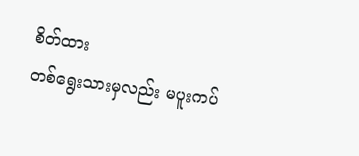စိတ်ထား
တစ်ရွေးသားမှလည်း မပူးကပ်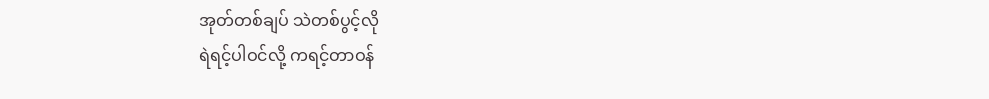အုတ်တစ်ချပ် သဲတစ်ပွင့်လို
ရဲရင့်ပါဝင်လို့ ကရင့်တာဝန်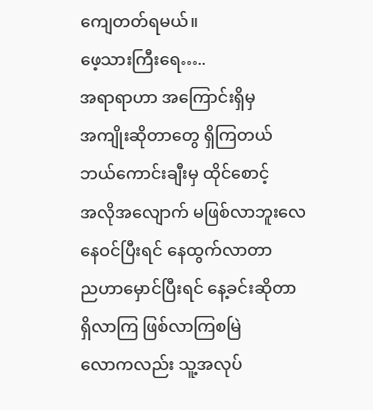ကျေတတ်ရမယ်။
ဖေ့သားကြီးရေ…..
အရာရာဟာ အကြောင်းရှိမှ
အကျိုးဆိုတာတွေ ရှိကြတယ်
ဘယ်ကောင်းချီးမှ ထိုင်စောင့်
အလိုအလျောက် မဖြစ်လာဘူးလေ
နေဝင်ပြီးရင် နေထွက်လာတာ
ညဟာမှောင်ပြီးရင် နေ့ခင်းဆိုတာ
ရှိလာကြ ဖြစ်လာကြစမြဲ
လောကလည်း သူ့အလုပ်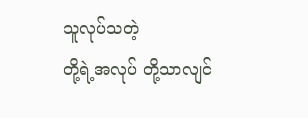သူလုပ်သတဲ့
တို့ရဲ့အလုပ် တို့သာလျင်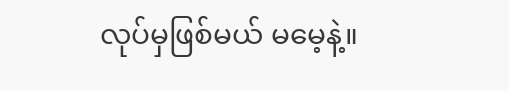လုပ်မှဖြစ်မယ် မမေ့နဲ့။